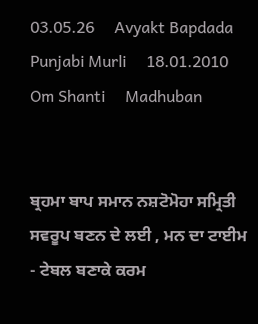03.05.26     Avyakt Bapdada     Punjabi Murli     18.01.2010    Om Shanti     Madhuban


ਬ੍ਰਹਮਾ ਬਾਪ ਸਮਾਨ ਨਸ਼ਟੋਮੋਹਾ ਸਮ੍ਰਿਤੀ ਸਵਰੂਪ ਬਣਨ ਦੇ ਲਈ , ਮਨ ਦਾ ਟਾਈਮ - ਟੇਬਲ ਬਣਾਕੇ ਕਰਮ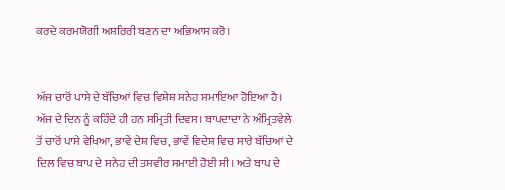ਕਰਦੇ ਕਰਮਯੋਗੀ ਅਸ਼ਰਿਰੀ ਬਣਨ ਦਾ ਅਭਿਆਸ ਕਰੋ।


ਅੱਜ ਚਾਰੋਂ ਪਾਸੇ ਦੇ ਬੱਚਿਆਂ ਵਿਚ ਵਿਸ਼ੇਸ਼ ਸਨੇਹ ਸਮਾਇਆ ਹੋਇਆ ਹੈ। ਅੱਜ ਦੇ ਦਿਨ ਨੂੰ ਕਹਿੰਦੇ ਹੀ ਹਨ ਸਮ੍ਰਿਤੀ ਦਿਵਸ। ਬਾਪਦਾਦਾ ਨੇ ਅੰਮ੍ਰਿਤਵੇਲੇ ਤੋਂ ਚਾਰੋਂ ਪਾਸੇ ਵੇਖਿਆ, ਭਾਵੇਂ ਦੇਸ਼ ਵਿਚ, ਭਾਵੇਂ ਵਿਦੇਸ਼ ਵਿਚ ਸਾਰੇ ਬੱਚਿਆਂ ਦੇ ਦਿਲ ਵਿਚ ਬਾਪ ਦੇ ਸਨੇਹ ਦੀ ਤਸਵੀਰ ਸਮਾਈ ਹੋਈ ਸੀ। ਅਤੇ ਬਾਪ ਦੇ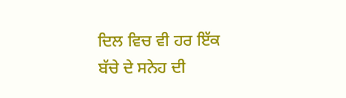ਦਿਲ ਵਿਚ ਵੀ ਹਰ ਇੱਕ ਬੱਚੇ ਦੇ ਸਨੇਹ ਦੀ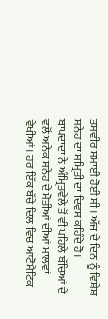ਤਸਵੀਰ ਸਮਾਈ ਹੋਈ ਸੀ। ਅੱਜ ਦੇ ਦਿਨ ਨੂੰ ਵਿਸ਼ੇਸ਼ ਸਨੇਹ ਦਾ ਸਮ੍ਰਿਤੀ ਦਾ ਦਿਵਸ ਕਹਿੰਦੇ ਹੋ। ਬਾਪਦਾਦਾ ਨੇ ਅੰਮ੍ਰਿਤਵੇਲੇ ਤੋਂ ਵੀ ਪਹਿਲੇ ਬੱਚਿਆਂ ਦੇ ਵਲੋਂ ਅਨੇਕ ਸਨੇਹ ਦੇ ਮੋਤੀਆਂ ਦੀਆਂ ਮਾਲਵਾਂ ਵੇਖੀਆਂ। ਹਰ ਇੱਕ ਬੱਚੇ ਦਿਲ ਵਿਚ ਆਟੋਮੈਟਿਕ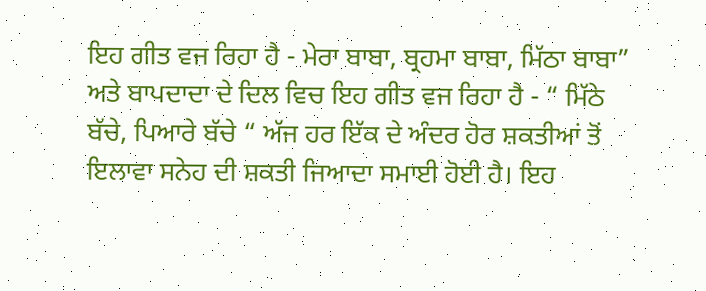ਇਹ ਗੀਤ ਵਜ ਰਿਹਾ ਹੈ - ਮੇਰਾ ਬਾਬਾ, ਬ੍ਰਹਮਾ ਬਾਬਾ, ਮਿੱਠਾ ਬਾਬਾ” ਅਤੇ ਬਾਪਦਾਦਾ ਦੇ ਦਿਲ ਵਿਚ ਇਹ ਗੀਤ ਵਜ ਰਿਹਾ ਹੈ - “ ਮਿੱਠੇ ਬੱਚੇ, ਪਿਆਰੇ ਬੱਚੇ “ ਅੱਜ ਹਰ ਇੱਕ ਦੇ ਅੰਦਰ ਹੋਰ ਸ਼ਕਤੀਆਂ ਤੋਂ ਇਲਾਵਾ ਸਨੇਹ ਦੀ ਸ਼ਕਤੀ ਜਿਆਦਾ ਸਮਾਈ ਹੋਈ ਹੈ। ਇਹ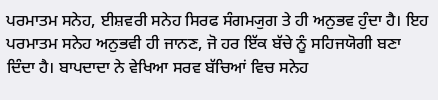ਪਰਮਾਤਮ ਸਨੇਹ, ਈਸ਼ਵਰੀ ਸਨੇਹ ਸਿਰਫ ਸੰਗਮ੍ਯੁਗ ਤੇ ਹੀ ਅਨੁਭਵ ਹੁੰਦਾ ਹੈ। ਇਹ ਪਰਮਾਤਮ ਸਨੇਹ ਅਨੁਭਵੀ ਹੀ ਜਾਨਣ, ਜੋ ਹਰ ਇੱਕ ਬੱਚੇ ਨੂੰ ਸਹਿਜਯੋਗੀ ਬਣਾ ਦਿੰਦਾ ਹੈ। ਬਾਪਦਾਦਾ ਨੇ ਵੇਖਿਆ ਸਰਵ ਬੱਚਿਆਂ ਵਿਚ ਸਨੇਹ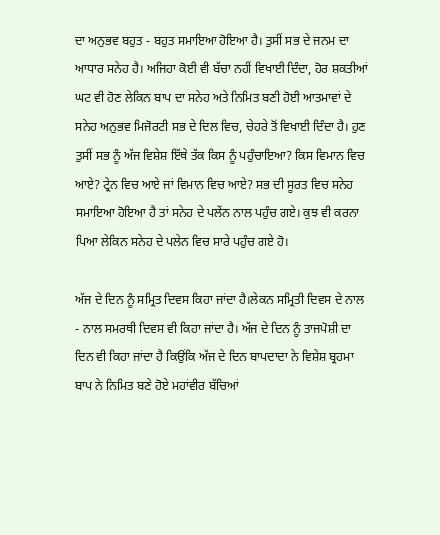ਦਾ ਅਨੁਭਵ ਬਹੁਤ - ਬਹੁਤ ਸਮਾਇਆ ਹੋਇਆ ਹੈ। ਤੁਸੀਂ ਸਭ ਦੇ ਜਨਮ ਦਾ ਆਧਾਰ ਸਨੇਹ ਹੈ। ਅਜਿਹਾ ਕੋਈ ਵੀ ਬੱਚਾ ਨਹੀਂ ਵਿਖਾਈ ਦਿੰਦਾ, ਹੋਰ ਸ਼ਕਤੀਆਂ ਘਟ ਵੀ ਹੋਣ ਲੇਕਿਨ ਬਾਪ ਦਾ ਸਨੇਹ ਅਤੇ ਨਿਮਿਤ ਬਣੀ ਹੋਈ ਆਤਮਾਵਾਂ ਦੇ ਸਨੇਹ ਅਨੁਭਵ ਮਿਜੋਰਟੀ ਸਭ ਦੇ ਦਿਲ ਵਿਚ, ਚੇਹਰੇ ਤੋਂ ਵਿਖਾਈ ਦਿੰਦਾ ਹੈ। ਹੁਣ ਤੁਸੀਂ ਸਭ ਨੂੰ ਅੱਜ ਵਿਸ਼ੇਸ਼ ਇੱਥੇ ਤੱਕ ਕਿਸ ਨੂੰ ਪਹੁੰਚਾਇਆ? ਕਿਸ ਵਿਮਾਨ ਵਿਚ ਆਏ? ਟ੍ਰੇਨ ਵਿਚ ਆਏ ਜਾਂ ਵਿਮਾਨ ਵਿਚ ਆਏ? ਸਭ ਦੀ ਸੂਰਤ ਵਿਚ ਸਨੇਹ ਸਮਾਇਆ ਹੋਇਆ ਹੈ ਤਾਂ ਸਨੇਹ ਦੇ ਪਲੇਂਨ ਨਾਲ ਪਹੁੰਚ ਗਏ। ਕੁਝ ਵੀ ਕਰਨਾ ਪਿਆ ਲੇਕਿਨ ਸਨੇਹ ਦੇ ਪਲੇਨ ਵਿਚ ਸਾਰੇ ਪਹੁੰਚ ਗਏ ਹੋ।

ਅੱਜ ਦੇ ਦਿਨ ਨੂੰ ਸਮ੍ਰਿਤ ਦਿਵਸ ਕਿਹਾ ਜਾਂਦਾ ਹੈ।ਲੇਕਨ ਸਮ੍ਰਿਤੀ ਦਿਵਸ ਦੇ ਨਾਲ - ਨਾਲ ਸਮਰਥੀ ਦਿਵਸ ਵੀ ਕਿਹਾ ਜਾਂਦਾ ਹੈ। ਅੱਜ ਦੇ ਦਿਨ ਨੂੰ ਤਾਜਪੋਸ਼ੀ ਦਾ ਦਿਨ ਵੀ ਕਿਹਾ ਜਾਂਦਾ ਹੈ ਕਿਉਂਕਿ ਅੱਜ ਦੇ ਦਿਨ ਬਾਪਦਾਦਾ ਨੇ ਵਿਸ਼ੇਸ਼ ਬ੍ਰਹਮਾ ਬਾਪ ਨੇ ਨਿਮਿਤ ਬਣੇ ਹੋਏ ਮਹਾਂਵੀਰ ਬੱਚਿਆਂ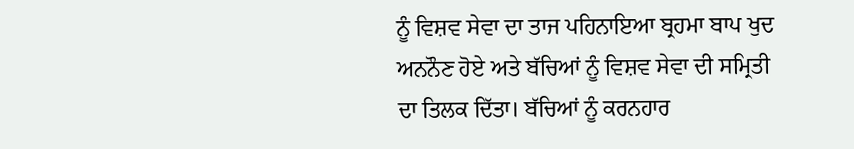ਨੂੰ ਵਿਸ਼ਵ ਸੇਵਾ ਦਾ ਤਾਜ ਪਹਿਨਾਇਆ ਬ੍ਰਹਮਾ ਬਾਪ ਖੁਦ ਅਨਨੌਣ ਹੋਏ ਅਤੇ ਬੱਚਿਆਂ ਨੂੰ ਵਿਸ਼ਵ ਸੇਵਾ ਦੀ ਸਮ੍ਰਿਤੀ ਦਾ ਤਿਲਕ ਦਿੱਤਾ। ਬੱਚਿਆਂ ਨੂੰ ਕਰਨਹਾਰ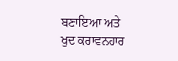ਬਣਾਇਆ ਅਤੇ ਖੁਦ ਕਰਾਵਨਹਾਰ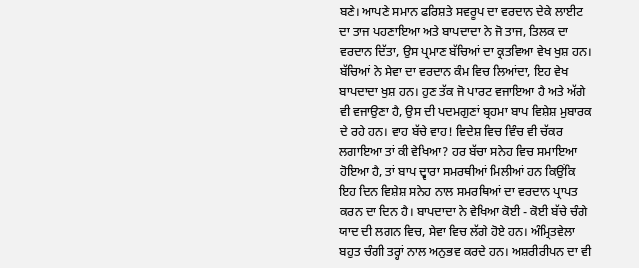ਬਣੇ। ਆਪਣੇ ਸਮਾਨ ਫਰਿਸ਼ਤੇ ਸਵਰੂਪ ਦਾ ਵਰਦਾਨ ਦੇਕੇ ਲਾਈਟ ਦਾ ਤਾਜ ਪਹਣਾਇਆ ਅਤੇ ਬਾਪਦਾਦਾ ਨੇ ਜੋ ਤਾਜ, ਤਿਲਕ ਦਾ ਵਰਦਾਨ ਦਿੱਤਾ, ਉਸ ਪ੍ਰਮਾਣ ਬੱਚਿਆਂ ਦਾ ਕ੍ਰਤਵਿਆ ਵੇਖ ਖੁਸ਼ ਹਨ। ਬੱਚਿਆਂ ਨੇ ਸੇਵਾ ਦਾ ਵਰਦਾਨ ਕੰਮ ਵਿਚ ਲਿਆਂਦਾ, ਇਹ ਵੇਖ ਬਾਪਦਾਦਾ ਖੁਸ਼ ਹਨ। ਹੁਣ ਤੱਕ ਜੋ ਪਾਰਟ ਵਜਾਇਆ ਹੈ ਅਤੇ ਅੱਗੇ ਵੀ ਵਜਾਉਣਾ ਹੈ, ਉਸ ਦੀ ਪਦਮਗੁਣਾਂ ਬ੍ਰਹਮਾ ਬਾਪ ਵਿਸ਼ੇਸ਼ ਮੁਬਾਰਕ ਦੇ ਰਹੇ ਹਨ। ਵਾਹ ਬੱਚੇ ਵਾਹ! ਵਿਦੇਸ਼ ਵਿਚ ਵਿੰਚ ਵੀ ਚੱਕਰ ਲਗਾਇਆ ਤਾਂ ਕੀ ਵੇਖਿਆ? ਹਰ ਬੱਚਾ ਸਨੇਹ ਵਿਚ ਸਮਾਇਆ ਹੋਇਆ ਹੈ, ਤਾਂ ਬਾਪ ਦ੍ਵਾਰਾ ਸਮਰਥੀਆਂ ਮਿਲੀਆਂ ਹਨ ਕਿਉਂਕਿ ਇਹ ਦਿਨ ਵਿਸ਼ੇਸ਼ ਸਨੇਹ ਨਾਲ ਸਮਰਥਿਆਂ ਦਾ ਵਰਦਾਨ ਪ੍ਰਾਪਤ ਕਰਨ ਦਾ ਦਿਨ ਹੈ। ਬਾਪਦਾਦਾ ਨੇ ਵੇਖਿਆ ਕੋਈ - ਕੋਈ ਬੱਚੇ ਚੰਗੇ ਯਾਦ ਦੀ ਲਗਨ ਵਿਚ, ਸੇਵਾ ਵਿਚ ਲੱਗੇ ਹੋਏ ਹਨ। ਅੰਮ੍ਰਿਤਵੇਲਾ ਬਹੁਤ ਚੰਗੀ ਤਰ੍ਹਾਂ ਨਾਲ ਅਨੁਭਵ ਕਰਦੇ ਹਨ। ਅਸ਼ਰੀਰੀਪਨ ਦਾ ਵੀ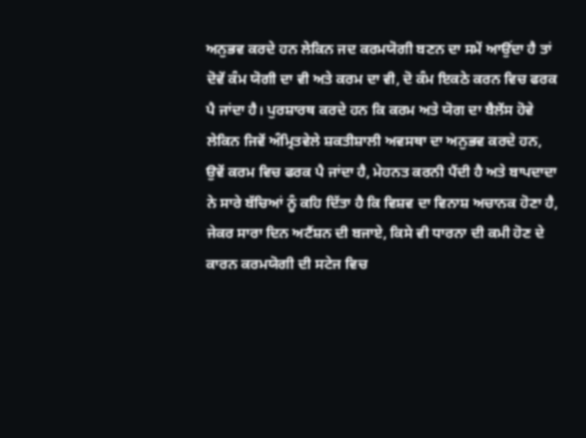ਅਨੁਭਵ ਕਰਦੇ ਹਨ ਲੇਕਿਨ ਜਦ ਕਰਮਯੋਗੀ ਬਣਨ ਦਾ ਸਮੇਂ ਆਉਂਦਾ ਹੈ ਤਾਂ ਦੋਵੇਂ ਕੰਮ ਯੋਗੀ ਦਾ ਵੀ ਅਤੇ ਕਰਮ ਦਾ ਵੀ, ਦੋ ਕੰਮ ਇਕਠੇ ਕਰਨ ਵਿਚ ਫਰਕ ਪੈ ਜਾਂਦਾ ਹੈ। ਪੁਰਸ਼ਾਰਥ ਕਰਦੇ ਹਨ ਕਿ ਕਰਮ ਅਤੇ ਯੋਗ ਦਾ ਬੈਲੇਂਸ ਹੋਵੇ ਲੇਕਿਨ ਜਿਵੇਂ ਅੰਮ੍ਰਿਤਵੇਲੇ ਸ਼ਕਤੀਸ਼ਾਲੀ ਅਵਸਥਾ ਦਾ ਅਨੁਭਵ ਕਰਦੇ ਹਨ, ਉਵੇਂ ਕਰਮ ਵਿਚ ਫਰਕ ਪੈ ਜਾਂਦਾ ਹੈ, ਮੇਹਨਤ ਕਰਨੀ ਪੈਂਦੀ ਹੈ ਅਤੇ ਬਾਪਦਾਦਾ ਨੇ ਸਾਰੇ ਬੱਚਿਆਂ ਨੂੰ ਕਹਿ ਦਿੱਤਾ ਹੈ ਕਿ ਵਿਸ਼ਵ ਦਾ ਵਿਨਾਸ਼ ਅਚਾਨਕ ਹੋਣਾ ਹੈ, ਜੇਕਰ ਸਾਰਾ ਦਿਨ ਅਟੈਂਸ਼ਨ ਦੀ ਬਜਾਏ, ਕਿਸੇ ਵੀ ਧਾਰਨਾ ਦੀ ਕਮੀ ਹੋਣ ਦੇ ਕਾਰਨ ਕਰਮਯੋਗੀ ਦੀ ਸਟੇਜ ਵਿਚ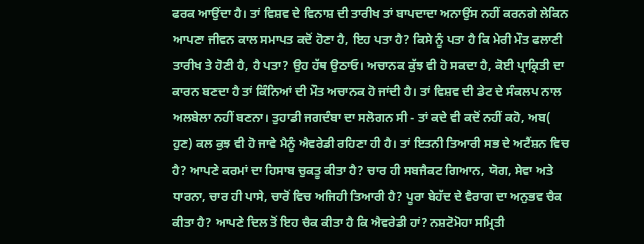ਫਰਕ ਆਉਂਦਾ ਹੈ। ਤਾਂ ਵਿਸ਼ਵ ਦੇ ਵਿਨਾਸ਼ ਦੀ ਤਾਰੀਖ ਤਾਂ ਬਾਪਦਾਦਾ ਅਨਾਉਂਸ ਨਹੀਂ ਕਰਨਗੇ ਲੇਕਿਨ ਆਪਣਾ ਜੀਵਨ ਕਾਲ ਸਮਾਪਤ ਕਦੋਂ ਹੋਣਾ ਹੈ, ਇਹ ਪਤਾ ਹੈ? ਕਿਸੇ ਨੂੰ ਪਤਾ ਹੈ ਕਿ ਮੇਰੀ ਮੌਤ ਫਲਾਣੀ ਤਾਰੀਖ ਤੇ ਹੋਣੀ ਹੈ, ਹੈ ਪਤਾ? ਉਹ ਹੱਥ ਉਠਾਓ। ਅਚਾਨਕ ਕੁੱਝ ਵੀ ਹੋ ਸਕਦਾ ਹੈ, ਕੋਈ ਪ੍ਰਾਕ੍ਰਿਤੀ ਦਾ ਕਾਰਨ ਬਣਦਾ ਹੈ ਤਾਂ ਕਿੰਨਿਆਂ ਦੀ ਮੌਤ ਅਚਾਨਕ ਹੋ ਜਾਂਦੀ ਹੈ। ਤਾਂ ਵਿਸ਼ਵ ਦੀ ਡੇਟ ਦੇ ਸੰਕਲਪ ਨਾਲ ਅਲਬੇਲਾ ਨਹੀਂ ਬਣਨਾ। ਤੁਹਾਡੀ ਜਗਦੰਬਾ ਦਾ ਸਲੋਗਨ ਸੀ - ਤਾਂ ਕਦੇ ਵੀ ਕਦੋਂ ਨਹੀਂ ਕਹੋ, ਅਬ( ਹੁਣ) ਕਲ ਕੁਝ ਵੀ ਹੋ ਜਾਵੇ ਮੈਨੂੰ ਐਵਰੇਡੀ ਰਹਿਣਾ ਹੀ ਹੈ। ਤਾਂ ਇਤਨੀ ਤਿਆਰੀ ਸਭ ਦੇ ਅਟੈਂਸ਼ਨ ਵਿਚ ਹੈ? ਆਪਣੇ ਕਰਮਾਂ ਦਾ ਹਿਸਾਬ ਚੁਕਤੂ ਕੀਤਾ ਹੈ? ਚਾਰ ਹੀ ਸਬਜੈਕਟ ਗਿਆਨ, ਯੋਗ, ਸੇਵਾ ਅਤੇ ਧਾਰਨਾ, ਚਾਰ ਹੀ ਪਾਸੇ, ਚਾਰੋਂ ਵਿਚ ਅਜਿਹੀ ਤਿਆਰੀ ਹੈ? ਪੂਰਾ ਬੇਹੱਦ ਦੇ ਵੈਰਾਗ ਦਾ ਅਨੁਭਵ ਚੈਕ ਕੀਤਾ ਹੈ? ਆਪਣੇ ਦਿਲ ਤੋਂ ਇਹ ਚੈਕ ਕੀਤਾ ਹੈ ਕਿ ਐਵਰੇਡੀ ਹਾਂ? ਨਸ਼ਟੋਮੋਹਾ ਸਮ੍ਰਿਤੀ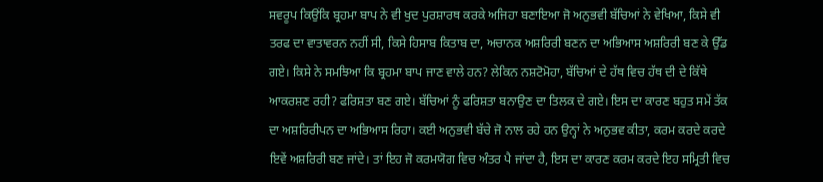ਸਵਰੂਪ ਕਿਉਂਕਿ ਬ੍ਰਹਮਾ ਬਾਪ ਨੇ ਵੀ ਖੁਦ ਪੁਰਸ਼ਾਰਥ ਕਰਕੇ ਅਜਿਹਾ ਬਣਾਇਆ ਜੋ ਅਨੁਭਵੀ ਬੱਚਿਆਂ ਨੇ ਵੇਖਿਆ, ਕਿਸੇ ਵੀ ਤਰਫ ਦਾ ਵਾਤਾਵਰਨ ਨਹੀਂ ਸੀ, ਕਿਸੇ ਹਿਸਾਬ ਕਿਤਾਬ ਦਾ, ਅਚਾਨਕ ਅਸ਼ਰਿਰੀ ਬਣਨ ਦਾ ਅਭਿਆਸ ਅਸ਼ਰਿਰੀ ਬਣ ਕੇ ਉੱਡ ਗਏ। ਕਿਸੇ ਨੇ ਸਮਝਿਆ ਕਿ ਬ੍ਰਹਮਾ ਬਾਪ ਜਾਣ ਵਾਲੇ ਹਨ? ਲੇਕਿਨ ਨਸ਼ਟੋਮੋਹਾ, ਬੱਚਿਆਂ ਦੇ ਹੱਥ ਵਿਚ ਹੱਥ ਦੀ ਦੇ ਕਿੱਥੇ ਆਕਰਸ਼ਣ ਰਹੀ? ਫਰਿਸ਼ਤਾ ਬਣ ਗਏ। ਬੱਚਿਆਂ ਨੂੰ ਫਰਿਸ਼ਤਾ ਬਨਾਉਣ ਦਾ ਤਿਲਕ ਦੇ ਗਏ। ਇਸ ਦਾ ਕਾਰਣ ਬਹੁਤ ਸਮੇਂ ਤੱਕ ਦਾ ਅਸ਼ਰਿਰੀਪਨ ਦਾ ਅਭਿਆਸ ਰਿਹਾ। ਕਈ ਅਨੁਭਵੀ ਬੱਚੇ ਜੋ ਨਾਲ ਰਹੇ ਹਨ ਉਨ੍ਹਾਂ ਨੇ ਅਨੁਭਵ ਕੀਤਾ, ਕਰਮ ਕਰਦੇ ਕਰਦੇ ਇਵੇਂ ਅਸ਼ਰਿਰੀ ਬਣ ਜਾਂਦੇ। ਤਾਂ ਇਹ ਜੋ ਕਰਮਯੋਗ ਵਿਚ ਅੰਤਰ ਪੈ ਜਾਂਦਾ ਹੈ, ਇਸ ਦਾ ਕਾਰਣ ਕਰਮ ਕਰਦੇ ਇਹ ਸਮ੍ਰਿਤੀ ਵਿਚ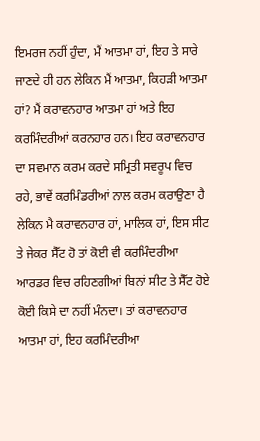ਇਮਰਜ ਨਹੀਂ ਹੁੰਦਾ, ਮੈਂ ਆਤਮਾ ਹਾਂ, ਇਹ ਤੇ ਸਾਰੇ ਜਾਣਦੇ ਹੀ ਹਨ ਲੇਕਿਨ ਮੈਂ ਆਤਮਾ, ਕਿਹੜੀ ਆਤਮਾ ਹਾਂ? ਮੈਂ ਕਰਾਵਨਹਾਰ ਆਤਮਾ ਹਾਂ ਅਤੇ ਇਹ ਕਰਮਿੰਦਰੀਆਂ ਕਰਨਹਾਰ ਹਨ। ਇਹ ਕਰਾਵਨਹਾਰ ਦਾ ਸਵਮਾਨ ਕਰਮ ਕਰਦੇ ਸਮ੍ਰਿਤੀ ਸਵਰੂਪ ਵਿਚ ਰਹੇ, ਭਾਵੇਂ ਕਰਮਿੰਡਰੀਆਂ ਨਾਲ ਕਰਮ ਕਰਾਉਣਾ ਹੈ ਲੇਕਿਨ ਮੈ ਕਰਾਵਨਹਾਰ ਹਾਂ, ਮਾਲਿਕ ਹਾਂ, ਇਸ ਸੀਟ ਤੇ ਜੇਕਰ ਸੈੱਟ ਹੋ ਤਾਂ ਕੋਈ ਵੀ ਕਰਮਿੰਦਰੀਆ ਆਰਡਰ ਵਿਚ ਰਹਿਣਗੀਆਂ ਬਿਨਾਂ ਸੀਟ ਤੇ ਸੈੱਟ ਹੋਏ ਕੋਈ ਕਿਸੇ ਦਾ ਨਹੀਂ ਮੰਨਦਾ। ਤਾਂ ਕਰਾਵਨਹਾਰ ਆਤਮਾ ਹਾਂ, ਇਹ ਕਰਮਿੰਦਰੀਆ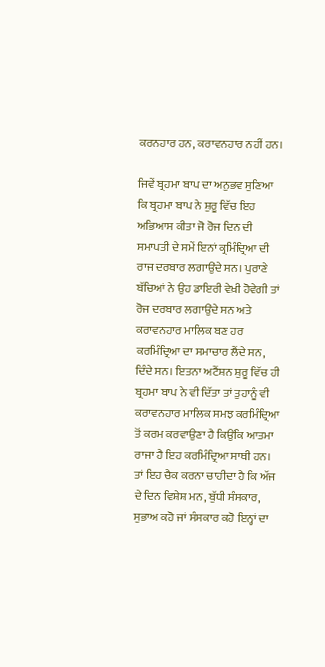ਕਰਨਹਾਰ ਹਨ, ਕਰਾਵਨਹਾਰ ਨਹੀਂ ਹਨ।

ਜਿਵੇਂ ਬ੍ਰਹਮਾ ਬਾਪ ਦਾ ਅਨੁਭਵ ਸੁਣਿਆ ਕਿ ਬ੍ਰਹਮਾ ਬਾਪ ਨੇ ਸ਼ੁਰੂ ਵਿੱਚ ਇਹ ਅਭਿਆਸ ਕੀਤਾ ਜੋ ਰੋਜ ਦਿਨ ਦੀ ਸਮਾਪਤੀ ਦੇ ਸਮੇਂ ਇਨਾਂ ਕ੍ਰਮਿੰਦ੍ਰਿਆ ਦੀ ਰਾਜ ਦਰਬਾਰ ਲਗਾਉਂਦੇ ਸਨ। ਪੁਰਾਣੇ ਬੱਚਿਆਂ ਨੇ ਉਹ ਡਾਇਰੀ ਵੇਖ਼ੀ ਹੋਵੇਗੀ ਤਾਂ ਰੋਜ ਦਰਬਾਰ ਲਗਾਉਂਦੇ ਸਨ ਅਤੇ ਕਰਾਵਨਹਾਰ ਮਾਲਿਕ ਬਣ ਹਰ ਕਰਮਿੰਦ੍ਰਿਆ ਦਾ ਸਮਾਚਾਰ ਲੈਂਦੇ ਸਨ, ਦਿੰਦੇ ਸਨ। ਇਤਨਾ ਅਟੈਂਸ਼ਨ ਸ਼ੁਰੂ ਵਿੱਚ ਹੀ ਬ੍ਰਹਮਾ ਬਾਪ ਨੇ ਵੀ ਦਿੱਤਾ ਤਾਂ ਤੁਹਾਨੂੰ ਵੀ ਕਰਾਵਨਹਾਰ ਮਾਲਿਕ ਸਮਝ ਕਰਮਿੰਦ੍ਰਿਆ ਤੋਂ ਕਰਮ ਕਰਵਾਉਣਾ ਹੈ ਕਿਉਂਕਿ ਆਤਮਾ ਰਾਜਾ ਹੈ ਇਹ ਕਰਮਿੰਦ੍ਰਿਆ ਸਾਥੀ ਹਨ। ਤਾਂ ਇਹ ਚੈਕ ਕਰਨਾ ਚਾਹੀਦਾ ਹੈ ਕਿ ਅੱਜ ਦੇ ਦਿਨ ਵਿਸ਼ੇਸ਼ ਮਨ, ਬੁੱਧੀ ਸੰਸਕਾਰ, ਸੁਭਾਅ ਕਹੋ ਜਾਂ ਸੰਸਕਾਰ ਕਹੋ ਇਨ੍ਹਾਂ ਦਾ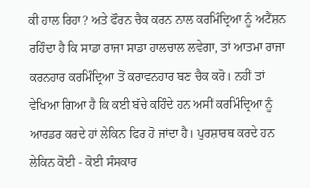ਕੀ ਹਾਲ ਰਿਹਾ? ਅਤੇ ਫੌਰਨ ਚੈਕ ਕਰਨ ਨਾਲ ਕਰਮਿੰਦ੍ਰਿਆ ਨੂੰ ਅਟੈਂਸ਼ਨ ਰਹਿੰਦਾ ਹੈ ਕਿ ਸਾਡਾ ਰਾਜਾ ਸਾਡਾ ਹਾਲਚਾਲ ਲਵੇਗਾ, ਤਾਂ ਆਤਮਾ ਰਾਜਾ ਕਰਨਹਾਰ ਕਰਮਿੰਦ੍ਰਿਆ ਤੋਂ ਕਰਾਵਨਹਾਰ ਬਣ ਚੈਕ ਕਰੋ। ਨਹੀਂ ਤਾਂ ਵੇਖਿਆ ਗਿਆ ਹੈ ਕਿ ਕਈ ਬੱਚੇ ਕਹਿੰਦੇ ਹਨ ਅਸੀਂ ਕਰਮਿੰਦ੍ਰਿਆ ਨੂੰ ਆਰਡਰ ਕਰਦੇ ਹਾਂ ਲੇਕਿਨ ਫਿਰ ਹੋ ਜਾਂਦਾ ਹੈ। ਪੁਰਸ਼ਾਰਥ ਕਰਦੇ ਹਨ ਲੇਕਿਨ ਕੋਈ - ਕੋਈ ਸੰਸਕਾਰ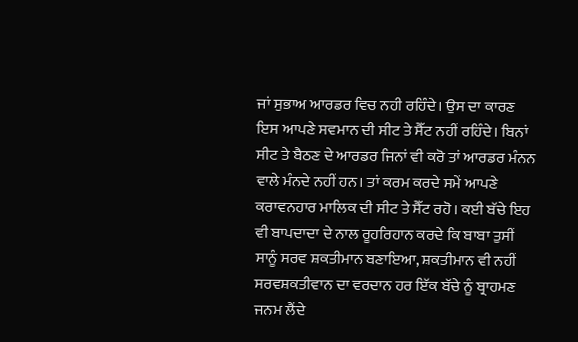ਜਾਂ ਸੁਭਾਅ ਆਰਡਰ ਵਿਚ ਨਹੀ ਰਹਿੰਦੇ। ਉਸ ਦਾ ਕਾਰਣ ਇਸ ਆਪਣੇ ਸਵਮਾਨ ਦੀ ਸੀਟ ਤੇ ਸੈੱਟ ਨਹੀਂ ਰਹਿੰਦੇ। ਬਿਨਾਂ ਸੀਟ ਤੇ ਬੈਠਣ ਦੇ ਆਰਡਰ ਜਿਨਾਂ ਵੀ ਕਰੋ ਤਾਂ ਆਰਡਰ ਮੰਨਨ ਵਾਲੇ ਮੰਨਦੇ ਨਹੀਂ ਹਨ। ਤਾਂ ਕਰਮ ਕਰਦੇ ਸਮੇਂ ਆਪਣੇ ਕਰਾਵਨਹਾਰ ਮਾਲਿਕ ਦੀ ਸੀਟ ਤੇ ਸੈੱਟ ਰਹੋ। ਕਈ ਬੱਚੇ ਇਹ ਵੀ ਬਾਪਦਾਦਾ ਦੇ ਨਾਲ ਰੂਹਰਿਹਾਨ ਕਰਦੇ ਕਿ ਬਾਬਾ ਤੁਸੀਂ ਸਾਨੂੰ ਸਰਵ ਸ਼ਕਤੀਮਾਨ ਬਣਾਇਆ, ਸ਼ਕਤੀਮਾਨ ਵੀ ਨਹੀਂ ਸਰਵਸ਼ਕਤੀਵਾਨ ਦਾ ਵਰਦਾਨ ਹਰ ਇੱਕ ਬੱਚੇ ਨੂੰ ਬ੍ਰਾਹਮਣ ਜਨਮ ਲੈਂਦੇ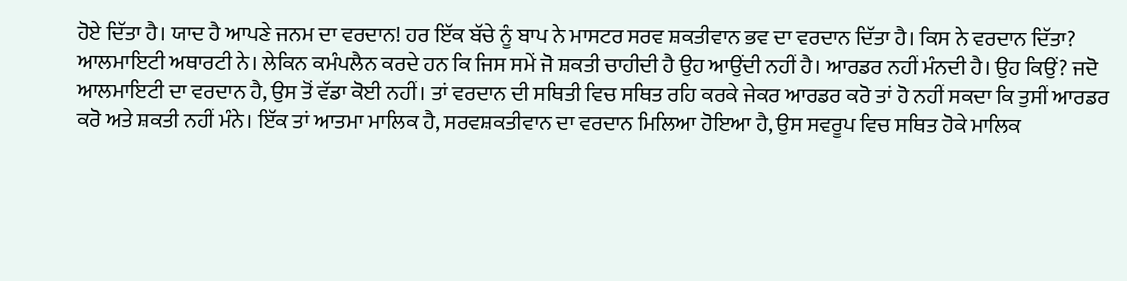ਹੋਏ ਦਿੱਤਾ ਹੈ। ਯਾਦ ਹੈ ਆਪਣੇ ਜਨਮ ਦਾ ਵਰਦਾਨ! ਹਰ ਇੱਕ ਬੱਚੇ ਨੂੰ ਬਾਪ ਨੇ ਮਾਸਟਰ ਸਰਵ ਸ਼ਕਤੀਵਾਨ ਭਵ ਦਾ ਵਰਦਾਨ ਦਿੱਤਾ ਹੈ। ਕਿਸ ਨੇ ਵਰਦਾਨ ਦਿੱਤਾ? ਆਲਮਾਇਟੀ ਅਥਾਰਟੀ ਨੇ। ਲੇਕਿਨ ਕਮੰਪਲੈਨ ਕਰਦੇ ਹਨ ਕਿ ਜਿਸ ਸਮੇਂ ਜੋ ਸ਼ਕਤੀ ਚਾਹੀਦੀ ਹੈ ਉਹ ਆਉਂਦੀ ਨਹੀਂ ਹੈ। ਆਰਡਰ ਨਹੀਂ ਮੰਨਦੀ ਹੈ। ਉਹ ਕਿਉਂ? ਜਦੋ ਆਲਮਾਇਟੀ ਦਾ ਵਰਦਾਨ ਹੈ, ਉਸ ਤੋਂ ਵੱਡਾ ਕੋਈ ਨਹੀਂ। ਤਾਂ ਵਰਦਾਨ ਦੀ ਸਥਿਤੀ ਵਿਚ ਸਥਿਤ ਰਹਿ ਕਰਕੇ ਜੇਕਰ ਆਰਡਰ ਕਰੋ ਤਾਂ ਹੋ ਨਹੀਂ ਸਕਦਾ ਕਿ ਤੁਸੀਂ ਆਰਡਰ ਕਰੋ ਅਤੇ ਸ਼ਕਤੀ ਨਹੀਂ ਮੰਨੇ। ਇੱਕ ਤਾਂ ਆਤਮਾ ਮਾਲਿਕ ਹੈ, ਸਰਵਸ਼ਕਤੀਵਾਨ ਦਾ ਵਰਦਾਨ ਮਿਲਿਆ ਹੋਇਆ ਹੈ, ਉਸ ਸਵਰੂਪ ਵਿਚ ਸਥਿਤ ਹੋਕੇ ਮਾਲਿਕ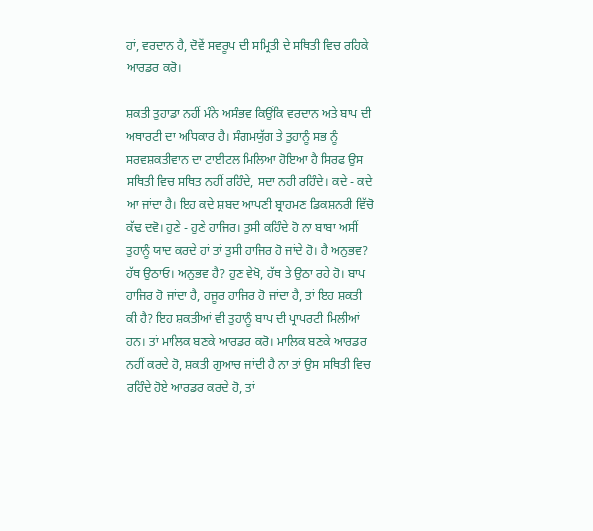ਹਾਂ, ਵਰਦਾਨ ਹੈ, ਦੋਵੇਂ ਸਵਰੂਪ ਦੀ ਸਮ੍ਰਿਤੀ ਦੇ ਸਥਿਤੀ ਵਿਚ ਰਹਿਕੇ ਆਰਡਰ ਕਰੋ।

ਸ਼ਕਤੀ ਤੁਹਾਡਾ ਨਹੀਂ ਮੰਨੇ ਅਸੰਭਵ ਕਿਉਂਕਿ ਵਰਦਾਨ ਅਤੇ ਬਾਪ ਦੀ ਅਥਾਰਟੀ ਦਾ ਅਧਿਕਾਰ ਹੈ। ਸੰਗਮਯੁੱਗ ਤੇ ਤੁਹਾਨੂੰ ਸਭ ਨੂੰ ਸਰਵਸ਼ਕਤੀਵਾਨ ਦਾ ਟਾਈਟਲ ਮਿਲਿਆ ਹੋਇਆ ਹੈ ਸਿਰਫ ਉਸ ਸਥਿਤੀ ਵਿਚ ਸਥਿਤ ਨਹੀਂ ਰਹਿੰਦੇ, ਸਦਾ ਨਹੀ ਰਹਿੰਦੇ। ਕਦੇ - ਕਦੇ ਆ ਜਾਂਦਾ ਹੈ। ਇਹ ਕਦੇ ਸ਼ਬਦ ਆਪਣੀ ਬ੍ਰਾਹਮਣ ਡਿਕਸ਼ਨਰੀ ਵਿੱਚੋ ਕੱਢ ਦਵੋ। ਹੁਣੇ - ਹੁਣੇ ਹਾਜਿਰ। ਤੁਸੀ ਕਹਿੰਦੇ ਹੋ ਨਾ ਬਾਬਾ ਅਸੀਂ ਤੁਹਾਨੂੰ ਯਾਦ ਕਰਦੇ ਹਾਂ ਤਾਂ ਤੁਸੀ ਹਾਜਿਰ ਹੋ ਜਾਂਦੇ ਹੋ। ਹੈ ਅਨੁਭਵ? ਹੱਥ ਉਠਾਓ। ਅਨੁਭਵ ਹੈ? ਹੁਣ ਵੇਖੋ, ਹੱਥ ਤੇ ਉਠਾ ਰਹੇ ਹੋ। ਬਾਪ ਹਾਜਿਰ ਹੋ ਜਾਂਦਾ ਹੈ, ਹਜੂਰ ਹਾਜਿਰ ਹੋ ਜਾਂਦਾ ਹੈ, ਤਾਂ ਇਹ ਸ਼ਕਤੀ ਕੀ ਹੈ? ਇਹ ਸ਼ਕਤੀਆਂ ਵੀ ਤੁਹਾਨੂੰ ਬਾਪ ਦੀ ਪ੍ਰਾਪਰਟੀ ਮਿਲੀਆਂ ਹਨ। ਤਾਂ ਮਾਲਿਕ ਬਣਕੇ ਆਰਡਰ ਕਰੋ। ਮਾਲਿਕ ਬਣਕੇ ਆਰਡਰ ਨਹੀਂ ਕਰਦੇ ਹੋ, ਸ਼ਕਤੀ ਗੁਆਚ ਜਾਂਦੀ ਹੈ ਨਾ ਤਾਂ ਉਸ ਸਥਿਤੀ ਵਿਚ ਰਹਿੰਦੇ ਹੋਏ ਆਰਡਰ ਕਰਦੇ ਹੋ, ਤਾਂ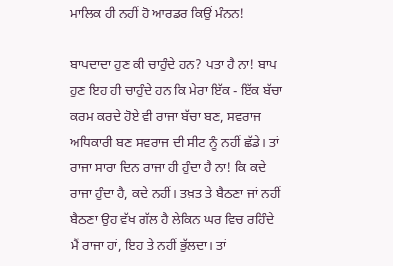ਮਾਲਿਕ ਹੀ ਨਹੀਂ ਹੋ ਆਰਡਰ ਕਿਉਂ ਮੰਨਨ!

ਬਾਪਦਾਦਾ ਹੁਣ ਕੀ ਚਾਹੁੰਦੇ ਹਨ? ਪਤਾ ਹੈ ਨਾ! ਬਾਪ ਹੁਣ ਇਹ ਹੀ ਚਾਹੁੰਦੇ ਹਨ ਕਿ ਮੇਰਾ ਇੱਕ - ਇੱਕ ਬੱਚਾ ਕਰਮ ਕਰਦੇ ਹੋਏ ਵੀ ਰਾਜਾ ਬੱਚਾ ਬਣ, ਸਵਰਾਜ ਅਧਿਕਾਰੀ ਬਣ ਸਵਰਾਜ ਦੀ ਸੀਟ ਨੂੰ ਨਹੀਂ ਛੱਡੇ। ਤਾਂ ਰਾਜਾ ਸਾਰਾ ਦਿਨ ਰਾਜਾ ਹੀ ਹੁੰਦਾ ਹੈ ਨਾ! ਕਿ ਕਦੇ ਰਾਜਾ ਹੁੰਦਾ ਹੈ, ਕਦੇ ਨਹੀਂ। ਤਖ਼ਤ ਤੇ ਬੈਠਣਾ ਜਾਂ ਨਹੀਂ ਬੈਠਣਾ ਉਹ ਵੱਖ ਗੱਲ ਹੈ ਲੇਕਿਨ ਘਰ ਵਿਚ ਰਹਿੰਦੇ ਮੈਂ ਰਾਜਾ ਹਾਂ, ਇਹ ਤੇ ਨਹੀਂ ਭੁੱਲਦਾ। ਤਾਂ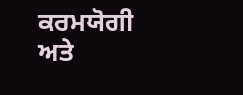ਕਰਮਯੋਗੀ ਅਤੇ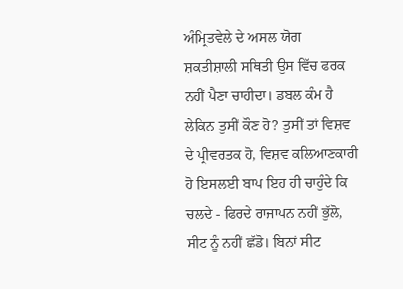ਅੰਮ੍ਰਿਤਵੇਲੇ ਦੇ ਅਸਲ ਯੋਗ ਸ਼ਕਤੀਸ਼ਾਲੀ ਸਥਿਤੀ ਉਸ ਵਿੱਚ ਫਰਕ ਨਹੀਂ ਪੈਣਾ ਚਾਹੀਦਾ। ਡਬਲ ਕੰਮ ਹੈ ਲੇਕਿਨ ਤੁਸੀਂ ਕੌਣ ਹੋ? ਤੁਸੀਂ ਤਾਂ ਵਿਸ਼ਵ ਦੇ ਪ੍ਰੀਵਰਤਕ ਹੋ, ਵਿਸ਼ਵ ਕਲਿਆਣਕਾਰੀ ਹੋ ਇਸਲਈ ਬਾਪ ਇਹ ਹੀ ਚਾਹੁੰਦੇ ਕਿ ਚਲਦੇ - ਫਿਰਦੇ ਰਾਜਾਪਨ ਨਹੀਂ ਭੁੱਲੋ, ਸੀਟ ਨੂੰ ਨਹੀਂ ਛੱਡੋ। ਬਿਨਾਂ ਸੀਟ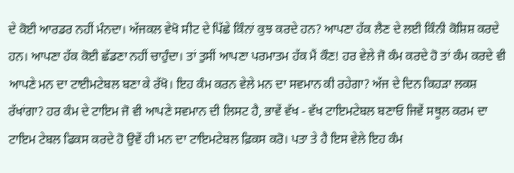ਦੇ ਕੋਈ ਆਰਡਰ ਨਹੀਂ ਮੰਨਦਾ। ਅੱਜਕਲ ਵੇਖੋ ਸੀਟ ਦੇ ਪਿੱਛੇ ਕਿੰਨਾਂ ਕੁਝ ਕਰਦੇ ਹਨ? ਆਪਣਾ ਹੱਕ ਲੈਣ ਦੇ ਲਈ ਕਿੰਨੀ ਕੋਸ਼ਿਸ਼ ਕਰਦੇ ਹਨ। ਆਪਣਾ ਹੱਕ ਕੋਈ ਛੱਡਣਾ ਨਹੀਂ ਚਾਹੁੰਦਾ। ਤਾਂ ਤੁਸੀਂ ਆਪਣਾ ਪਰਮਾਤਮ ਹੱਕ ਮੈਂ ਕੌਣ! ਹਰ ਵੇਲੇ ਜੋ ਕੰਮ ਕਰਦੇ ਹੋ ਤਾਂ ਕੰਮ ਕਰਦੇ ਵੀ ਆਪਣੇ ਮਨ ਦਾ ਟਾਈਮਟੇਬਲ ਬਣਾ ਕੇ ਰੱਖੋ। ਇਹ ਕੰਮ ਕਰਨ ਵੇਲੇ ਮਨ ਦਾ ਸਵਮਾਨ ਕੀ ਰਹੇਗਾ? ਅੱਜ ਦੇ ਦਿਨ ਕਿਹੜਾ ਲਕਸ਼ ਰੱਖਾਂਗਾ? ਹਰ ਕੰਮ ਦੇ ਟਾਇਮ ਜੋ ਵੀ ਆਪਣੇ ਸਵਮਾਨ ਦੀ ਲਿਸਟ ਹੈ, ਭਾਵੇਂ ਵੱਖ - ਵੱਖ ਟਾਇਮਟੇਬਲ ਬਣਾਓ ਜਿਵੇਂ ਸਥੂਲ ਕਰਮ ਦਾ ਟਾਇਮ ਟੇਬਲ ਫਿਕਸ ਕਰਦੇ ਹੋ ਉਵੇਂ ਹੀ ਮਨ ਦਾ ਟਾਇਮਟੇਬਲ ਫ਼ਿਕਸ ਕਰੋ। ਪਤਾ ਤੇ ਹੈ ਇਸ ਵੇਲੇ ਇਹ ਕੰਮ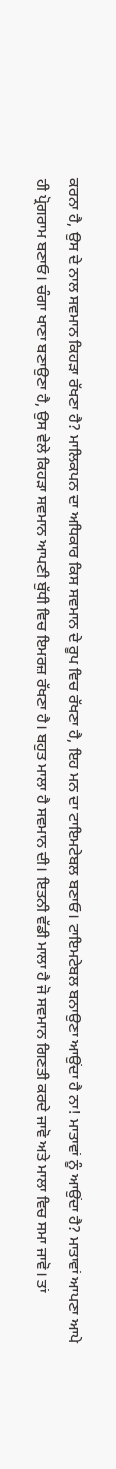ਕਰਨਾ ਹੈ, ਉਸ ਦੇ ਨਾਲ ਸਵਮਾਨ ਕਿਹੜਾ ਰੱਖਣਾ ਹੈ? ਮਾਲਿਕਪਨ ਦਾ ਅਧਿਕਾਰ ਕਿਸ ਸਵਮਾਨ ਦੇ ਰੂਪ ਵਿਚ ਰੱਖਣਾ ਹੈ, ਇਹ ਮਨ ਦਾ ਟਾਇਮਟੇਬਲ ਬਣਾਓ। ਟਾਇਮਟੇਬਲ ਬਨਾਉਣਾ ਆਉਂਦਾ ਹੈ ਨਾ! ਮਾਤਾਵਾਂ ਨੂੰ ਆਉਂਦਾ ਹੈ? ਮਾਤਾਵਾਂ ਆਪਣਾ ਆਪੇ ਹੀ ਪ੍ਰੋਗਰਾਮ ਬਣਾਓ। ਚੰਗਾ ਖਾਣਾ ਬਣਾਉਣਾ ਹੈ, ਉਸ ਵੇਲੇ ਕਿਹੜਾ ਸਵਮਾਨ ਆਪਣੀ ਬੁੱਧੀ ਵਿਚ ਇਮਰਜ਼ ਰੱਖਣਾ ਹੈ। ਬਹੁਤ ਮਾਲਾ ਹੈ ਸਵਮਾਨ ਦੀ। ਇਤਨੀ ਵੱਡੀ ਮਾਲਾ ਹੈ ਜੋ ਸਵਮਾਨ ਗਿਣਤੀ ਕਰਦੇ ਜਾਵੋ ਅਤੇ ਮਾਲਾ ਵਿਚ ਸਮਾ ਜਾਵੋ। ਤਾਂ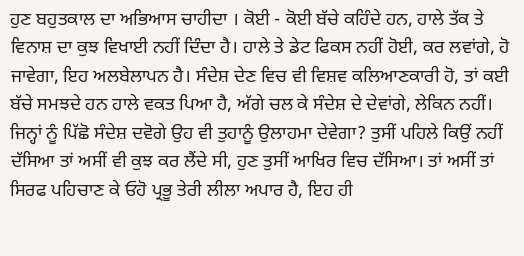ਹੁਣ ਬਹੁਤਕਾਲ ਦਾ ਅਭਿਆਸ ਚਾਹੀਦਾ । ਕੋਈ - ਕੋਈ ਬੱਚੇ ਕਹਿੰਦੇ ਹਨ, ਹਾਲੇ ਤੱਕ ਤੇ ਵਿਨਾਸ਼ ਦਾ ਕੁਝ ਵਿਖਾਈ ਨਹੀਂ ਦਿੰਦਾ ਹੈ। ਹਾਲੇ ਤੇ ਡੇਟ ਫਿਕਸ ਨਹੀਂ ਹੋਈ, ਕਰ ਲਵਾਂਗੇ, ਹੋ ਜਾਵੇਗਾ, ਇਹ ਅਲਬੇਲਾਪਨ ਹੈ। ਸੰਦੇਸ਼ ਦੇਣ ਵਿਚ ਵੀ ਵਿਸ਼ਵ ਕਲਿਆਣਕਾਰੀ ਹੋ, ਤਾਂ ਕਈ ਬੱਚੇ ਸਮਝਦੇ ਹਨ ਹਾਲੇ ਵਕਤ ਪਿਆ ਹੈ, ਅੱਗੇ ਚਲ ਕੇ ਸੰਦੇਸ਼ ਦੇ ਦੇਵਾਂਗੇ, ਲੇਕਿਨ ਨਹੀਂ। ਜਿਨ੍ਹਾਂ ਨੂੰ ਪਿੱਛੋ ਸੰਦੇਸ਼ ਦਵੋਗੇ ਉਹ ਵੀ ਤੁਹਾਨੂੰ ਉਲਾਹਮਾ ਦੇਵੇਗਾ? ਤੁਸੀਂ ਪਹਿਲੇ ਕਿਉਂ ਨਹੀਂ ਦੱਸਿਆ ਤਾਂ ਅਸੀਂ ਵੀ ਕੁਝ ਕਰ ਲੈਂਦੇ ਸੀ, ਹੁਣ ਤੁਸੀਂ ਆਖਿਰ ਵਿਚ ਦੱਸਿਆ। ਤਾਂ ਅਸੀਂ ਤਾਂ ਸਿਰਫ ਪਹਿਚਾਣ ਕੇ ਓਹੋ ਪ੍ਰਭੂ ਤੇਰੀ ਲੀਲਾ ਅਪਾਰ ਹੈ, ਇਹ ਹੀ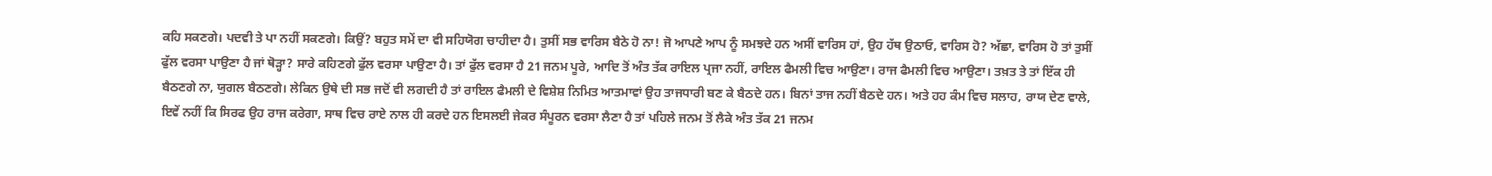ਕਹਿ ਸਕਣਗੇ। ਪਦਵੀ ਤੇ ਪਾ ਨਹੀਂ ਸਕਣਗੇ। ਕਿਉਂ? ਬਹੁਤ ਸਮੇਂ ਦਾ ਵੀ ਸਹਿਯੋਗ ਚਾਹੀਦਾ ਹੈ। ਤੁਸੀਂ ਸਭ ਵਾਰਿਸ ਬੈਠੇ ਹੋ ਨਾ! ਜੋ ਆਪਣੇ ਆਪ ਨੂੰ ਸਮਝਦੇ ਹਨ ਅਸੀਂ ਵਾਰਿਸ ਹਾਂ, ਉਹ ਹੱਥ ਉਠਾਓ, ਵਾਰਿਸ ਹੋ? ਅੱਛਾ, ਵਾਰਿਸ ਹੋ ਤਾਂ ਤੁਸੀਂ ਫੁੱਲ ਵਰਸਾ ਪਾਉਣਾ ਹੈ ਜਾਂ ਥੋੜ੍ਹਾ? ਸਾਰੇ ਕਹਿਣਗੇ ਫੁੱਲ ਵਰਸਾ ਪਾਉਣਾ ਹੈ। ਤਾਂ ਫੁੱਲ ਵਰਸਾ ਹੈ 21 ਜਨਮ ਪੂਰੇ, ਆਦਿ ਤੋਂ ਅੰਤ ਤੱਕ ਰਾਇਲ ਪ੍ਰਜਾ ਨਹੀਂ, ਰਾਇਲ ਫੈਮਲੀ ਵਿਚ ਆਉਣਾ। ਰਾਜ ਫੈਮਲੀ ਵਿਚ ਆਉਣਾ। ਤਖ਼ਤ ਤੇ ਤਾਂ ਇੱਕ ਹੀ ਬੈਠਣਗੇ ਨਾ, ਯੁਗਲ ਬੈਠਣਗੇ। ਲੇਕਿਨ ਉਥੇ ਦੀ ਸਭ ਜਦੋਂ ਵੀ ਲਗਦੀ ਹੈ ਤਾਂ ਰਾਇਲ ਫੈਮਲੀ ਦੇ ਵਿਸ਼ੇਸ਼ ਨਿਮਿਤ ਆਤਮਾਵਾਂ ਉਹ ਤਾਜਧਾਰੀ ਬਣ ਕੇ ਬੈਠਦੇ ਹਨ। ਬਿਨਾਂ ਤਾਜ ਨਹੀਂ ਬੈਠਦੇ ਹਨ। ਅਤੇ ਹਹ ਕੰਮ ਵਿਚ ਸਲਾਹ, ਰਾਯ ਦੇਣ ਵਾਲੇ, ਇਵੇਂ ਨਹੀਂ ਕਿ ਸਿਰਫ ਉਹ ਰਾਜ ਕਰੇਗਾ, ਸਾਥ ਵਿਚ ਰਾਏ ਨਾਲ ਹੀ ਕਰਦੇ ਹਨ ਇਸਲਈ ਜੇਕਰ ਸੰਪੂਰਨ ਵਰਸਾ ਲੈਣਾ ਹੈ ਤਾਂ ਪਹਿਲੇ ਜਨਮ ਤੋਂ ਲੈਕੇ ਅੰਤ ਤੱਕ 21 ਜਨਮ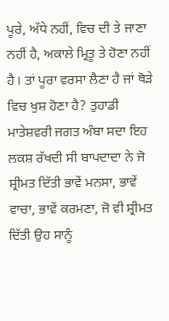ਪੂਰੇ, ਅੱਧੇ ਨਹੀਂ, ਵਿਚ ਦੀ ਤੇ ਜਾਣਾ ਨਹੀਂ ਹੈ, ਅਕਾਲੇ ਮ੍ਰਿਤੂ ਤੇ ਹੋਣਾ ਨਹੀਂ ਹੈ। ਤਾਂ ਪੂਰਾ ਵਰਸਾ ਲੈਣਾ ਹੈ ਜਾਂ ਥੋੜੇ ਵਿਚ ਖੁਸ਼ ਹੋਣਾ ਹੈ? ਤੁਹਾਡੀ ਮਾਤੇਸ਼ਵਰੀ ਜਗਤ ਅੰਬਾ ਸਦਾ ਇਹ ਲਕਸ਼ ਰੱਖਦੀ ਸੀ ਬਾਪਦਾਦਾ ਨੇ ਜੋ ਸ਼੍ਰੀਮਤ ਦਿੱਤੀ ਭਾਵੇਂ ਮਨਸਾ, ਭਾਵੇਂ ਵਾਚਾ, ਭਾਵੇਂ ਕਰਮਣਾ, ਜੋ ਵੀ ਸ਼੍ਰੀਮਤ ਦਿੱਤੀ ਉਹ ਸਾਨੂੰ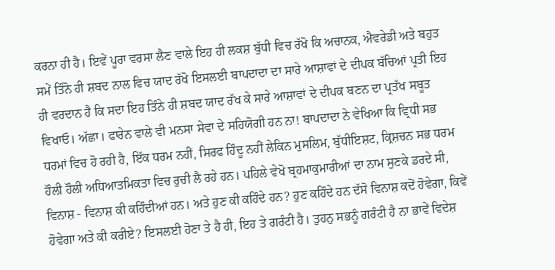ਕਰਨਾ ਹੀ ਹੈ। ਇਵੇਂ ਪੂਰਾ ਵਰਸਾ ਲੈਣ ਵਾਲੇ ਇਹ ਹੀ ਲਕਸ਼ ਬੁੱਧੀ ਵਿਚ ਰੱਖੋ ਕਿ ਅਚਾਨਕ, ਐਵਰੇਡੀ ਅਤੇ ਬਹੁਤ ਸਮੇਂ ਤਿੰਨੋ ਹੀ ਸ਼ਬਦ ਨਾਲ ਵਿਚ ਯਾਦ ਰੱਖੋ ਇਸਲਈ ਬਾਪਦਾਦਾ ਦਾ ਸਾਰੇ ਆਸ਼ਾਵਾਂ ਦੇ ਦੀਪਕ ਬੱਚਿਆਂ ਪ੍ਰਤੀ ਇਹ ਹੀ ਵਰਦਾਨ ਹੈ ਕਿ ਸਦਾ ਇਹ ਤਿੰਨੇ ਹੀ ਸ਼ਬਦ ਯਾਦ ਰੱਖ ਕੇ ਸਾਰੇ ਆਸ਼ਾਵਾਂ ਦੇ ਦੀਪਕ ਬਣਨ ਦਾ ਪ੍ਰਤੱਖ ਸਬੂਤ ਵਿਖਾਓ। ਅੱਛਾ। ਫਾਰੇਨ ਵਾਲੇ ਵੀ ਮਨਸਾ ਸੇਵਾ ਦੇ ਸਹਿਯੋਗੀ ਹਨ ਨਾ! ਬਾਪਦਾਦਾ ਨੇ ਵੇਖਿਆ ਕਿ ਵ੍ਰਿਧੀ ਸਭ ਧਰਮਾਂ ਵਿਚ ਹੋ ਰਹੀ ਹੈ, ਇੱਕ ਧਰਮ ਨਹੀਂ, ਸਿਰਫ ਹਿੰਦੂ ਨਹੀਂ ਲੇਕਿਨ ਮੁਸਲਿਮ, ਬੁੱਧੀਇਸ਼ਟ, ਕ੍ਰਿਸ਼ਚਨ ਸਭ ਧਰਮ ਹੌਲੀ ਹੌਲੀ ਅਧਿਆਤਮਿਕਤਾ ਵਿਚ ਰੁਚੀ ਲੈ ਰਹੇ ਹਨ। ਪਹਿਲੇ ਵੇਖੋ ਬ੍ਰਹਮਾਕੁਮਾਰੀਆਂ ਦਾ ਨਾਮ ਸੁਣਕੇ ਡਰਦੇ ਸੀ, ਵਿਨਾਸ਼ - ਵਿਨਾਸ਼ ਕੀ ਕਹਿੰਦੀਆਂ ਹਨ। ਅਤੇ ਹੁਣ ਕੀ ਕਹਿੰਦੇ ਹਨ? ਹੁਣ ਕਹਿੰਦੇ ਹਨ ਦੱਸੋ ਵਿਨਾਸ਼ ਕਦੋਂ ਹੋਵੇਗਾ, ਕਿਵੇਂ ਹੋਵੇਗਾ ਅਤੇ ਕੀ ਕਰੀਏ? ਇਸਲਈ ਹੋਣਾ ਤੇ ਹੈ ਹੀ, ਇਹ ਤੇ ਗਰੰਟੀ ਹੈ। ਤੁਹਨੁ ਸਭਨੂੰ ਗਰੰਟੀ ਹੈ ਨਾ ਭਾਵੇਂ ਵਿਦੇਸ਼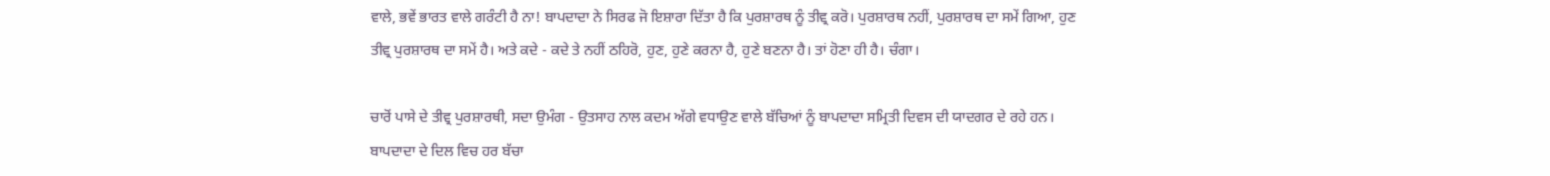ਵਾਲੇ, ਭਵੇਂ ਭਾਰਤ ਵਾਲੇ ਗਰੰਟੀ ਹੈ ਨਾ! ਬਾਪਦਾਦਾ ਨੇ ਸਿਰਫ ਜੋ ਇਸ਼ਾਰਾ ਦਿੱਤਾ ਹੈ ਕਿ ਪੁਰਸ਼ਾਰਥ ਨੂੰ ਤੀਵ੍ਰ ਕਰੋ। ਪੁਰਸ਼ਾਰਥ ਨਹੀਂ, ਪੁਰਸ਼ਾਰਥ ਦਾ ਸਮੇਂ ਗਿਆ, ਹੁਣ ਤੀਵ੍ਰ ਪੁਰਸ਼ਾਰਥ ਦਾ ਸਮੇਂ ਹੈ। ਅਤੇ ਕਦੇ - ਕਦੇ ਤੇ ਨਹੀਂ ਠਹਿਰੋ, ਹੁਣ, ਹੁਣੇ ਕਰਨਾ ਹੈ, ਹੁਣੇ ਬਣਨਾ ਹੈ। ਤਾਂ ਹੋਣਾ ਹੀ ਹੈ। ਚੰਗਾ।

ਚਾਰੋਂ ਪਾਸੇ ਦੇ ਤੀਵ੍ਰ ਪੁਰਸ਼ਾਰਥੀ, ਸਦਾ ਉਮੰਗ - ਉਤਸਾਹ ਨਾਲ ਕਦਮ ਅੱਗੇ ਵਧਾਉਣ ਵਾਲੇ ਬੱਚਿਆਂ ਨੂੰ ਬਾਪਦਾਦਾ ਸਮ੍ਰਿਤੀ ਦਿਵਸ ਦੀ ਯਾਦਗਰ ਦੇ ਰਹੇ ਹਨ। ਬਾਪਦਾਦਾ ਦੇ ਦਿਲ ਵਿਚ ਹਰ ਬੱਚਾ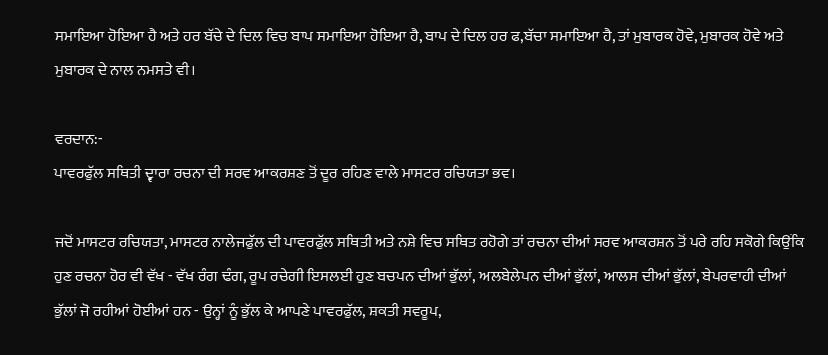ਸਮਾਇਆ ਹੋਇਆ ਹੈ ਅਤੇ ਹਰ ਬੱਚੇ ਦੇ ਦਿਲ ਵਿਚ ਬਾਪ ਸਮਾਇਆ ਹੋਇਆ ਹੈ, ਬਾਪ ਦੇ ਦਿਲ ਹਰ ਫ,ਬੱਚਾ ਸਮਾਇਆ ਹੈ, ਤਾਂ ਮੁਬਾਰਕ ਹੋਵੇ, ਮੁਬਾਰਕ ਹੋਵੇ ਅਤੇ ਮੁਬਾਰਕ ਦੇ ਨਾਲ ਨਮਸਤੇ ਵੀ।

ਵਰਦਾਨ:-
ਪਾਵਰਫੁੱਲ ਸਥਿਤੀ ਦ੍ਵਾਰਾ ਰਚਨਾ ਦੀ ਸਰਵ ਆਕਰਸ਼ਣ ਤੋਂ ਦੂਰ ਰਹਿਣ ਵਾਲੇ ਮਾਸਟਰ ਰਚਿਯਤਾ ਭਵ।

ਜਦੋਂ ਮਾਸਟਰ ਰਚਿਯਤਾ, ਮਾਸਟਰ ਨਾਲੇਜਫੁੱਲ ਦੀ ਪਾਵਰਫੁੱਲ ਸਥਿਤੀ ਅਤੇ ਨਸ਼ੇ ਵਿਚ ਸਥਿਤ ਰਹੋਗੇ ਤਾਂ ਰਚਨਾ ਦੀਆਂ ਸਰਵ ਆਕਰਸ਼ਨ ਤੋਂ ਪਰੇ ਰਹਿ ਸਕੋਗੇ ਕਿਉਂਕਿ ਹੁਣ ਰਚਨਾ ਹੋਰ ਵੀ ਵੱਖ - ਵੱਖ ਰੰਗ ਢੰਗ, ਰੂਪ ਰਚੇਗੀ ਇਸਲਈ ਹੁਣ ਬਚਪਨ ਦੀਆਂ ਭੁੱਲਾਂ, ਅਲਬੇਲੇਪਨ ਦੀਆਂ ਭੁੱਲਾਂ, ਆਲਸ ਦੀਆਂ ਭੁੱਲਾਂ, ਬੇਪਰਵਾਹੀ ਦੀਆਂ ਭੁੱਲਾਂ ਜੋ ਰਹੀਆਂ ਹੋਈਆਂ ਹਨ - ਉਨ੍ਹਾਂ ਨੂੰ ਭੁੱਲ ਕੇ ਆਪਣੇ ਪਾਵਰਫੁੱਲ, ਸ਼ਕਤੀ ਸਵਰੂਪ,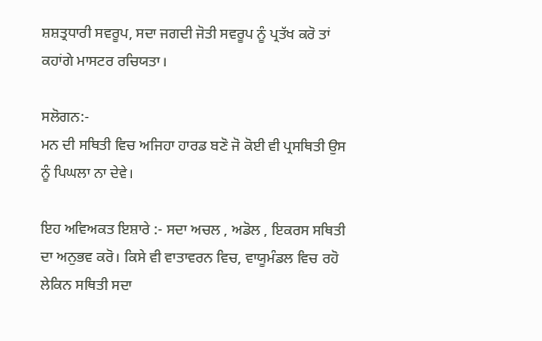ਸ਼ਸ਼ਤ੍ਰਧਾਰੀ ਸਵਰੂਪ, ਸਦਾ ਜਗਦੀ ਜੋਤੀ ਸਵਰੂਪ ਨੂੰ ਪ੍ਰਤੱਖ ਕਰੋ ਤਾਂ ਕਹਾਂਗੇ ਮਾਸਟਰ ਰਚਿਯਤਾ।

ਸਲੋਗਨ:-
ਮਨ ਦੀ ਸਥਿਤੀ ਵਿਚ ਅਜਿਹਾ ਹਾਰਡ ਬਣੋ ਜੋ ਕੋਈ ਵੀ ਪ੍ਰਸਥਿਤੀ ਉਸ ਨੂੰ ਪਿਘਲਾ ਨਾ ਦੇਵੇ।

ਇਹ ਅਵਿਅਕਤ ਇਸ਼ਾਰੇ :- ਸਦਾ ਅਚਲ , ਅਡੋਲ , ਇਕਰਸ ਸਥਿਤੀ ਦਾ ਅਨੁਭਵ ਕਰੋ। ਕਿਸੇ ਵੀ ਵਾਤਾਵਰਨ ਵਿਚ, ਵਾਯੂਮੰਡਲ ਵਿਚ ਰਹੋ ਲੇਕਿਨ ਸਥਿਤੀ ਸਦਾ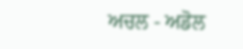ਅਚਲ - ਅਡੋਲ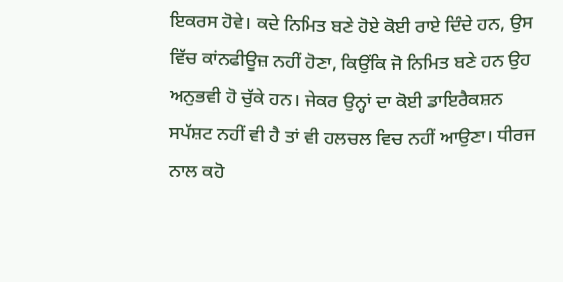ਇਕਰਸ ਹੋਵੇ। ਕਦੇ ਨਿਮਿਤ ਬਣੇ ਹੋਏ ਕੋਈ ਰਾਏ ਦਿੰਦੇ ਹਨ, ਉਸ ਵਿੱਚ ਕਾਂਨਫੀਊਜ਼ ਨਹੀਂ ਹੋਣਾ, ਕਿਉਂਕਿ ਜੋ ਨਿਮਿਤ ਬਣੇ ਹਨ ਉਹ ਅਨੁਭਵੀ ਹੋ ਚੁੱਕੇ ਹਨ। ਜੇਕਰ ਉਨ੍ਹਾਂ ਦਾ ਕੋਈ ਡਾਇਰੈਕਸ਼ਨ ਸਪੱਸ਼ਟ ਨਹੀਂ ਵੀ ਹੈ ਤਾਂ ਵੀ ਹਲਚਲ ਵਿਚ ਨਹੀਂ ਆਉਣਾ। ਧੀਰਜ ਨਾਲ ਕਹੋ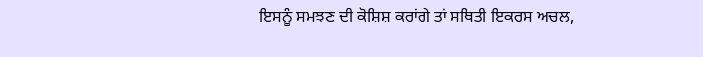ਇਸਨੂੰ ਸਮਝਣ ਦੀ ਕੋਸ਼ਿਸ਼ ਕਰਾਂਗੇ ਤਾਂ ਸਥਿਤੀ ਇਕਰਸ ਅਚਲ,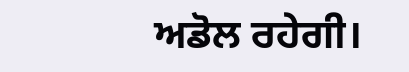ਅਡੋਲ ਰਹੇਗੀ।